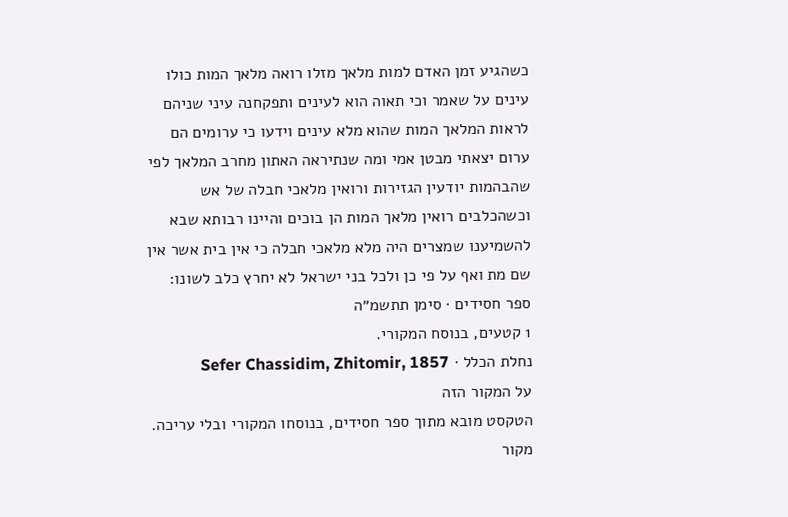כשהגיע זמן האדם למות מלאך מזלו רואה מלאך המות כולו עינים על שאמר וכי תאוה הוא לעינים ותפקחנה עיני שניהם לראות המלאך המות שהוא מלא עינים וידעו כי ערומים הם ערום יצאתי מבטן אמי ומה שנתיראה האתון מחרב המלאך לפי שהבהמות יודעין הגזירות ורואין מלאכי חבלה של אש וכשהכלבים רואין מלאך המות הן בוכים והיינו רבותא שבא להשמיענו שמצרים היה מלא מלאכי חבלה כי אין בית אשר אין שם מת ואף על פי כן ולכל בני ישראל לא יחרץ כלב לשונו:
ספר חסידים · סימן תתשמ״ה
1 קטעים, בנוסח המקורי.
נחלת הכלל · Sefer Chassidim, Zhitomir, 1857
על המקור הזה
הטקסט מובא מתוך ספר חסידים, בנוסחו המקורי ובלי עריכה. מקור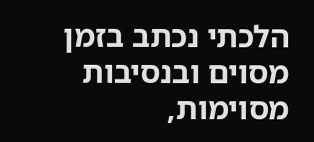הלכתי נכתב בזמן מסוים ובנסיבות מסוימות,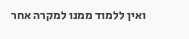ואין ללמוד ממנו למקרה אחר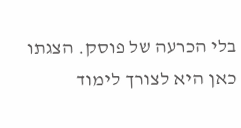בלי הכרעה של פוסק. הצגתו כאן היא לצורך לימוד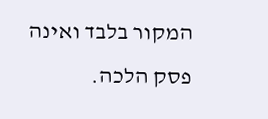המקור בלבד ואינה פסק הלכה.